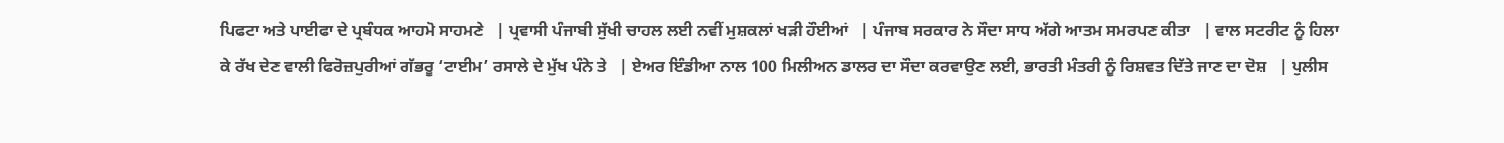ਪਿਫਟਾ ਅਤੇ ਪਾਈਫਾ ਦੇ ਪ੍ਰਬੰਧਕ ਆਹਮੋ ਸਾਹਮਣੇ   | ਪ੍ਰਵਾਸੀ ਪੰਜਾਬੀ ਸੁੱਖੀ ਚਾਹਲ ਲਈ ਨਵੀਂ ਮੁਸ਼ਕਲਾਂ ਖੜੀ ਹੌਈਆਂ   | ਪੰਜਾਬ ਸਰਕਾਰ ਨੇ ਸੌਦਾ ਸਾਧ ਅੱਗੇ ਆਤਮ ਸਮਰਪਣ ਕੀਤਾ   | ਵਾਲ ਸਟਰੀਟ ਨੂੰ ਹਿਲਾ ਕੇ ਰੱਖ ਦੇਣ ਵਾਲੀ ਫਿਰੋਜ਼ਪੁਰੀਆਂ ਗੱਭਰੂ ‘ਟਾਈਮ’ ਰਸਾਲੇ ਦੇ ਮੁੱਖ ਪੰਨੇ ਤੇ   | ਏਅਰ ਇੰਡੀਆ ਨਾਲ 100 ਮਿਲੀਅਨ ਡਾਲਰ ਦਾ ਸੌਦਾ ਕਰਵਾਉਣ ਲਈ, ਭਾਰਤੀ ਮੰਤਰੀ ਨੂੰ ਰਿਸ਼ਵਤ ਦਿੱਤੇ ਜਾਣ ਦਾ ਦੋਸ਼   | ਪੁਲੀਸ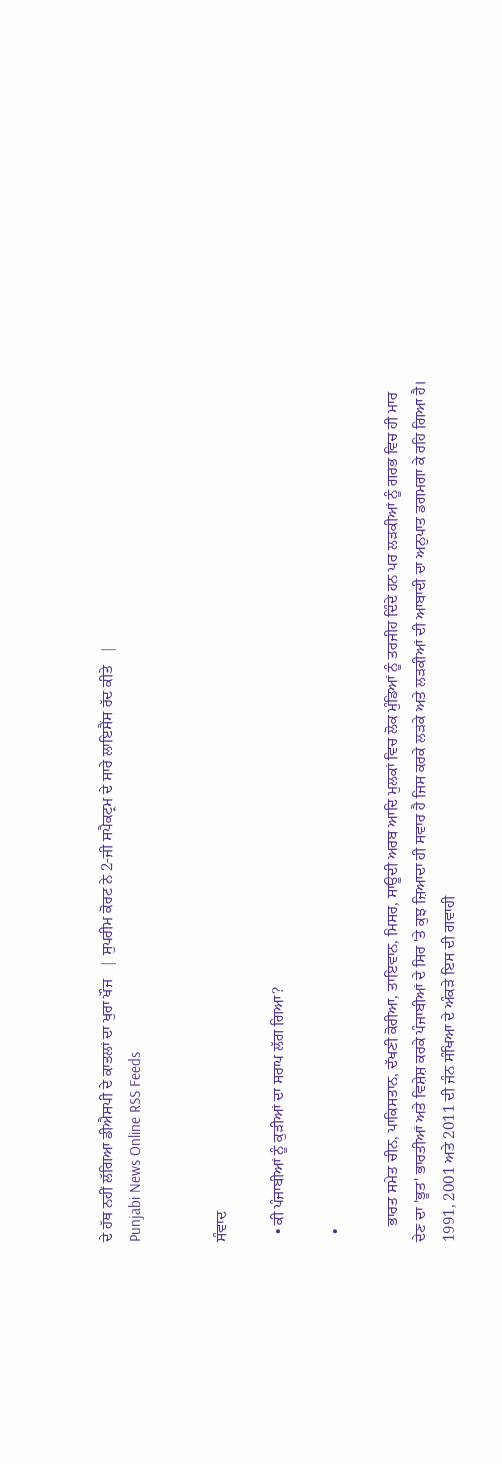ਦੇ ਹੱਥ ਨਹੀਂ ਲੱਗਿਆ ਡੀਐਸਪੀ ਦੇ ਕਾਤਲਾਂ ਦਾ ਖੁਰਾ ਖੌਜ   | ਸੁਪਰੀਮ ਕੋਰਟ ਨੇ 2-ਜੀ ਸਪੈਕਟ੍ਰਮ ਦੇ ਸਾਰੇ ਲਾਇਸੈਂਸ ਰੱਦ ਕੀਤੇ   |
Punjabi News Online RSS Feeds


ਸੰਵਾਦ

  • ਕੀ ਪੰਜਾਬੀਆਂ ਨੂੰ ਕੁੜੀਆਂ ਦਾ ਸਰਾਪ ਲੱਗ ਗਿਆ?

  •

    ਭਾਰਤ ਸਮੇਤ ਚੀਨ, ਪਾਕਿਸਤਾਨ, ਦੱਖਣੀ ਕੋਰੀਆ, ਤਾਇਵਾਨ, ਮਿਸਰ, ਸਾਊਦੀ ਅਰਬ ਆਦਿ ਮੁਲਕਾਂ ਵਿਚ ਲੋਕ ਮੁੰਡਿਆਂ ਨੂੰ ਤਰਜੀਹ ਦਿੰਦੇ ਹਨ ਪਰ ਲੜਕੀਆਂ ਨੂੰ ਗਰਭ ਵਿਚ ਹੀ ਮਾਰ ਦੇਣ ਦਾ 'ਭੂਤ' ਭਾਰਤੀਆਂ ਅਤੇ ਵਿਸ਼ੇਸ਼ ਕਰਕੇ ਪੰਜਾਬੀਆਂ ਦੇ ਸਿਰ 'ਤੇ ਕੁਝ ਜ਼ਿਆਦਾ ਹੀ ਸਵਾਰ ਹੈ ਜਿਸ ਕਰਕੇ ਲੜਕੇ ਅਤੇ ਲੜਕੀਆਂ ਦੀ ਆਬਾਦੀ ਦਾ ਅਨੁਪਾਤ ਡਗਮਗਾ ਕੇ ਰਹਿ ਗਿਆ ਹੈ। 1991, 2001 ਅਤੇ 2011 ਦੀ ਜੰਨ ਸੰਖਿਆ ਦੇ ਅੰਕੜੇ ਇਸ ਦੀ ਗਵਾਹੀ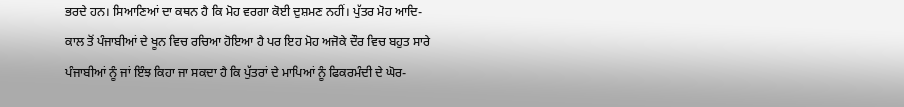ਭਰਦੇ ਹਨ। ਸਿਆਣਿਆਂ ਦਾ ਕਥਨ ਹੈ ਕਿ ਮੋਹ ਵਰਗਾ ਕੋਈ ਦੁਸ਼ਮਣ ਨਹੀਂ। ਪੁੱਤਰ ਮੋਹ ਆਦਿ-ਕਾਲ ਤੋਂ ਪੰਜਾਬੀਆਂ ਦੇ ਖੂਨ ਵਿਚ ਰਚਿਆ ਹੋਇਆ ਹੈ ਪਰ ਇਹ ਮੋਹ ਅਜੋਕੇ ਦੌਰ ਵਿਚ ਬਹੁਤ ਸਾਰੇ ਪੰਜਾਬੀਆਂ ਨੂੰ ਜਾਂ ਇੰਝ ਕਿਹਾ ਜਾ ਸਕਦਾ ਹੈ ਕਿ ਪੁੱਤਰਾਂ ਦੇ ਮਾਪਿਆਂ ਨੂੰ ਫਿਕਰਮੰਦੀ ਦੇ ਘੋਰ-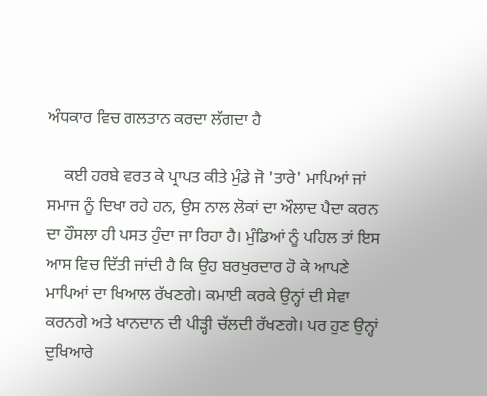ਅੰਧਕਾਰ ਵਿਚ ਗਲਤਾਨ ਕਰਦਾ ਲੱਗਦਾ ਹੈ

    ਕਈ ਹਰਬੇ ਵਰਤ ਕੇ ਪ੍ਰਾਪਤ ਕੀਤੇ ਮੁੰਡੇ ਜੋ 'ਤਾਰੇ' ਮਾਪਿਆਂ ਜਾਂ ਸਮਾਜ ਨੂੰ ਦਿਖਾ ਰਹੇ ਹਨ, ਉਸ ਨਾਲ ਲੋਕਾਂ ਦਾ ਔਲਾਦ ਪੈਦਾ ਕਰਨ ਦਾ ਹੌਸਲਾ ਹੀ ਪਸਤ ਹੁੰਦਾ ਜਾ ਰਿਹਾ ਹੈ। ਮੁੰਡਿਆਂ ਨੂੰ ਪਹਿਲ ਤਾਂ ਇਸ ਆਸ ਵਿਚ ਦਿੱਤੀ ਜਾਂਦੀ ਹੈ ਕਿ ਉਹ ਬਰਖੁਰਦਾਰ ਹੋ ਕੇ ਆਪਣੇ ਮਾਪਿਆਂ ਦਾ ਖਿਆਲ ਰੱਖਣਗੇ। ਕਮਾਈ ਕਰਕੇ ਉਨ੍ਹਾਂ ਦੀ ਸੇਵਾ ਕਰਨਗੇ ਅਤੇ ਖਾਨਦਾਨ ਦੀ ਪੀੜ੍ਹੀ ਚੱਲਦੀ ਰੱਖਣਗੇ। ਪਰ ਹੁਣ ਉਨ੍ਹਾਂ ਦੁਖਿਆਰੇ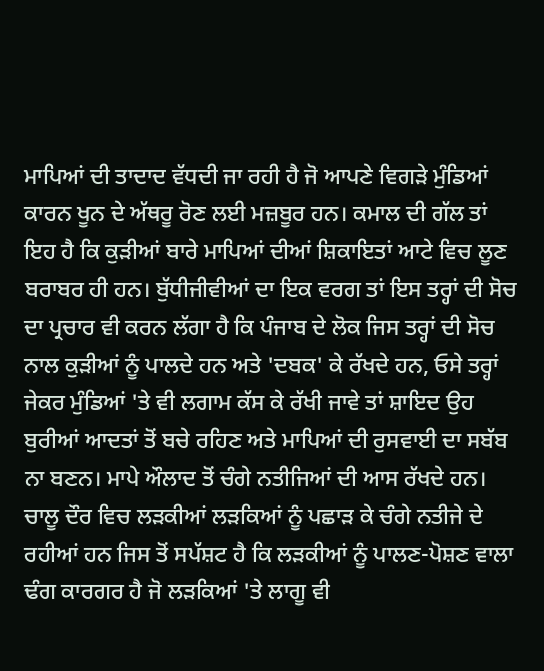ਮਾਪਿਆਂ ਦੀ ਤਾਦਾਦ ਵੱਧਦੀ ਜਾ ਰਹੀ ਹੈ ਜੋ ਆਪਣੇ ਵਿਗੜੇ ਮੁੰਡਿਆਂ ਕਾਰਨ ਖੂਨ ਦੇ ਅੱਥਰੂ ਰੋਣ ਲਈ ਮਜ਼ਬੂਰ ਹਨ। ਕਮਾਲ ਦੀ ਗੱਲ ਤਾਂ ਇਹ ਹੈ ਕਿ ਕੁੜੀਆਂ ਬਾਰੇ ਮਾਪਿਆਂ ਦੀਆਂ ਸ਼ਿਕਾਇਤਾਂ ਆਟੇ ਵਿਚ ਲੂਣ ਬਰਾਬਰ ਹੀ ਹਨ। ਬੁੱਧੀਜੀਵੀਆਂ ਦਾ ਇਕ ਵਰਗ ਤਾਂ ਇਸ ਤਰ੍ਹਾਂ ਦੀ ਸੋਚ ਦਾ ਪ੍ਰਚਾਰ ਵੀ ਕਰਨ ਲੱਗਾ ਹੈ ਕਿ ਪੰਜਾਬ ਦੇ ਲੋਕ ਜਿਸ ਤਰ੍ਹਾਂ ਦੀ ਸੋਚ ਨਾਲ ਕੁੜੀਆਂ ਨੂੰ ਪਾਲਦੇ ਹਨ ਅਤੇ 'ਦਬਕ' ਕੇ ਰੱਖਦੇ ਹਨ, ਓਸੇ ਤਰ੍ਹਾਂ ਜੇਕਰ ਮੁੰਡਿਆਂ 'ਤੇ ਵੀ ਲਗਾਮ ਕੱਸ ਕੇ ਰੱਖੀ ਜਾਵੇ ਤਾਂ ਸ਼ਾਇਦ ਉਹ ਬੁਰੀਆਂ ਆਦਤਾਂ ਤੋਂ ਬਚੇ ਰਹਿਣ ਅਤੇ ਮਾਪਿਆਂ ਦੀ ਰੁਸਵਾਈ ਦਾ ਸਬੱਬ ਨਾ ਬਣਨ। ਮਾਪੇ ਔਲਾਦ ਤੋਂ ਚੰਗੇ ਨਤੀਜਿਆਂ ਦੀ ਆਸ ਰੱਖਦੇ ਹਨ। ਚਾਲੂ ਦੌਰ ਵਿਚ ਲੜਕੀਆਂ ਲੜਕਿਆਂ ਨੂੰ ਪਛਾੜ ਕੇ ਚੰਗੇ ਨਤੀਜੇ ਦੇ ਰਹੀਆਂ ਹਨ ਜਿਸ ਤੋਂ ਸਪੱਸ਼ਟ ਹੈ ਕਿ ਲੜਕੀਆਂ ਨੂੰ ਪਾਲਣ-ਪੋਸ਼ਣ ਵਾਲਾ ਢੰਗ ਕਾਰਗਰ ਹੈ ਜੋ ਲੜਕਿਆਂ 'ਤੇ ਲਾਗੂ ਵੀ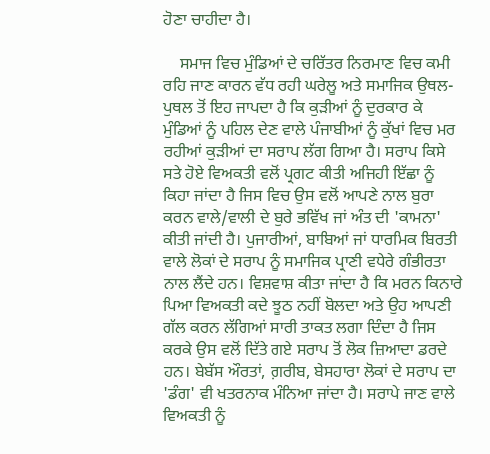ਹੋਣਾ ਚਾਹੀਦਾ ਹੈ।

    ਸਮਾਜ ਵਿਚ ਮੁੰਡਿਆਂ ਦੇ ਚਰਿੱਤਰ ਨਿਰਮਾਣ ਵਿਚ ਕਮੀ ਰਹਿ ਜਾਣ ਕਾਰਨ ਵੱਧ ਰਹੀ ਘਰੇਲੂ ਅਤੇ ਸਮਾਜਿਕ ਉਥਲ-ਪੁਥਲ ਤੋਂ ਇਹ ਜਾਪਦਾ ਹੈ ਕਿ ਕੁੜੀਆਂ ਨੂੰ ਦੁਰਕਾਰ ਕੇ ਮੁੰਡਿਆਂ ਨੂੰ ਪਹਿਲ ਦੇਣ ਵਾਲੇ ਪੰਜਾਬੀਆਂ ਨੂੰ ਕੁੱਖਾਂ ਵਿਚ ਮਰ ਰਹੀਆਂ ਕੁੜੀਆਂ ਦਾ ਸਰਾਪ ਲੱਗ ਗਿਆ ਹੈ। ਸਰਾਪ ਕਿਸੇ ਸਤੇ ਹੋਏ ਵਿਅਕਤੀ ਵਲੋਂ ਪ੍ਰਗਟ ਕੀਤੀ ਅਜਿਹੀ ਇੱਛਾ ਨੂੰ ਕਿਹਾ ਜਾਂਦਾ ਹੈ ਜਿਸ ਵਿਚ ਉਸ ਵਲੋਂ ਆਪਣੇ ਨਾਲ ਬੁਰਾ ਕਰਨ ਵਾਲੇ/ਵਾਲੀ ਦੇ ਬੁਰੇ ਭਵਿੱਖ ਜਾਂ ਅੰਤ ਦੀ 'ਕਾਮਨਾ' ਕੀਤੀ ਜਾਂਦੀ ਹੈ। ਪੁਜਾਰੀਆਂ, ਬਾਬਿਆਂ ਜਾਂ ਧਾਰਮਿਕ ਬਿਰਤੀ ਵਾਲੇ ਲੋਕਾਂ ਦੇ ਸਰਾਪ ਨੂੰ ਸਮਾਜਿਕ ਪ੍ਰਾਣੀ ਵਧੇਰੇ ਗੰਭੀਰਤਾ ਨਾਲ ਲੈਂਦੇ ਹਨ। ਵਿਸ਼ਵਾਸ਼ ਕੀਤਾ ਜਾਂਦਾ ਹੈ ਕਿ ਮਰਨ ਕਿਨਾਰੇ ਪਿਆ ਵਿਅਕਤੀ ਕਦੇ ਝੂਠ ਨਹੀਂ ਬੋਲਦਾ ਅਤੇ ਉਹ ਆਪਣੀ ਗੱਲ ਕਰਨ ਲੱਗਿਆਂ ਸਾਰੀ ਤਾਕਤ ਲਗਾ ਦਿੰਦਾ ਹੈ ਜਿਸ ਕਰਕੇ ਉਸ ਵਲੋਂ ਦਿੱਤੇ ਗਏ ਸਰਾਪ ਤੋਂ ਲੋਕ ਜ਼ਿਆਦਾ ਡਰਦੇ ਹਨ। ਬੇਬੱਸ ਔਰਤਾਂ, ਗ਼ਰੀਬ, ਬੇਸਹਾਰਾ ਲੋਕਾਂ ਦੇ ਸਰਾਪ ਦਾ 'ਡੰਗ' ਵੀ ਖਤਰਨਾਕ ਮੰਨਿਆ ਜਾਂਦਾ ਹੈ। ਸਰਾਪੇ ਜਾਣ ਵਾਲੇ ਵਿਅਕਤੀ ਨੂੰ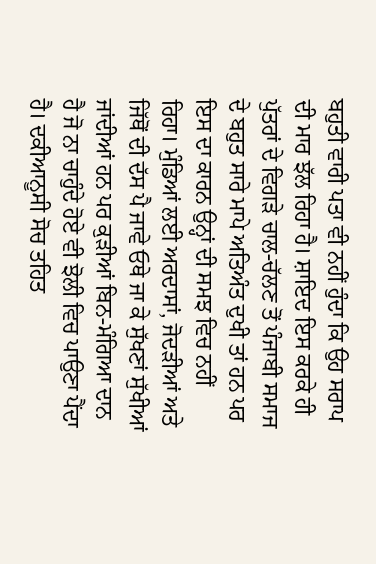ਬਹੁਤੀ ਵਾਰੀ ਪਤਾ ਵੀ ਨਹੀਂ ਹੁੰਦਾ ਕਿ ਉਹ ਸਰਾਪ ਦੀ ਮਾਰ ਝੱਲ ਰਿਹਾ ਹੈ। ਸ਼ਾਇਦ ਇਸ ਕਰਕੇ ਹੀ ਪੁੱਤਰਾਂ ਦੇ ਵਿਗੜੇ ਚਾਲ-ਚੱਲਣ ਤੋਂ ਪੰਜਾਬੀ ਸਮਾਜ ਦੇ ਬਹੁਤ ਸਾਰੇ ਮਾਪੇ ਅਤਿਅੰਤ ਦੁਖੀ ਤਾਂ ਹਨ ਪਰ ਇਸ ਦਾ ਕਾਰਨ ਉਨ੍ਹਾਂ ਦੀ ਸਮਝ ਵਿਚ ਨਹੀਂ ਰਿਹਾ। ਮੁੰਡਿਆਂ ਲਈ ਅਰਦਾਸਾਂ, ਜੋਦੜੀਆਂ ਅਤੇ ਜਿੱਥੋਂ ਦੀ ਦੱਸ ਪੈ ਜਾਵੇ ਓਥੇ ਜਾ ਕੇ ਸੁੱਖਣਾਂ ਸੁੱਖੀਆਂ ਜਾਂਦੀਆਂ ਹਨ ਪਰ ਕੁੜੀਆਂ ਬਿਨ-ਮੰਗਿਆ ਦਾਨ ਹੈ ਜੋ ਨਾ ਚਾਹੁੰਦੇ ਹੋਏ ਵੀ ਝੋਲੀ ਵਿਚ ਪਾਉਣਾ ਪੈਂਦਾ ਹੈ। ਦਕੀਆਨੂਸੀ ਸੋਚ ਤਹਿਤ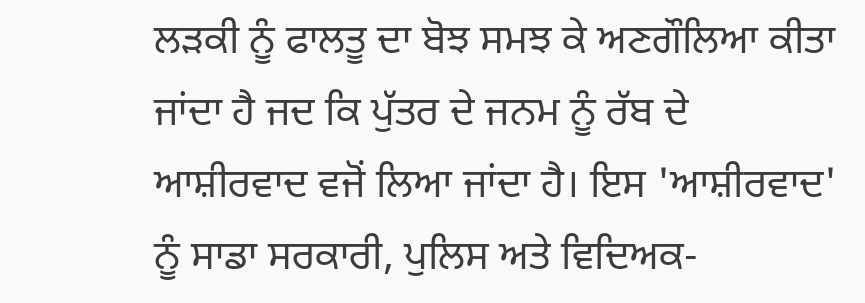ਲੜਕੀ ਨੂੰ ਫਾਲਤੂ ਦਾ ਬੋਝ ਸਮਝ ਕੇ ਅਣਗੌਲਿਆ ਕੀਤਾ ਜਾਂਦਾ ਹੈ ਜਦ ਕਿ ਪੁੱਤਰ ਦੇ ਜਨਮ ਨੂੰ ਰੱਬ ਦੇ ਆਸ਼ੀਰਵਾਦ ਵਜੋਂ ਲਿਆ ਜਾਂਦਾ ਹੈ। ਇਸ 'ਆਸ਼ੀਰਵਾਦ' ਨੂੰ ਸਾਡਾ ਸਰਕਾਰੀ, ਪੁਲਿਸ ਅਤੇ ਵਿਦਿਅਕ-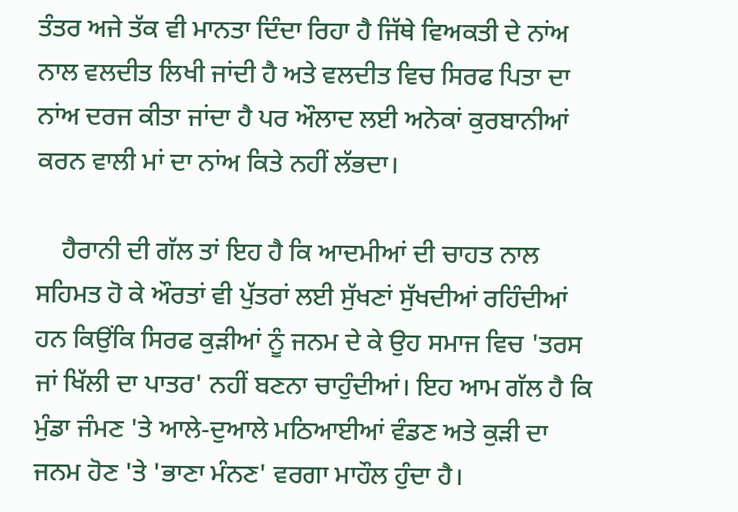ਤੰਤਰ ਅਜੇ ਤੱਕ ਵੀ ਮਾਨਤਾ ਦਿੰਦਾ ਰਿਹਾ ਹੈ ਜਿੱਥੇ ਵਿਅਕਤੀ ਦੇ ਨਾਂਅ ਨਾਲ ਵਲਦੀਤ ਲਿਖੀ ਜਾਂਦੀ ਹੈ ਅਤੇ ਵਲਦੀਤ ਵਿਚ ਸਿਰਫ ਪਿਤਾ ਦਾ ਨਾਂਅ ਦਰਜ ਕੀਤਾ ਜਾਂਦਾ ਹੈ ਪਰ ਔਲਾਦ ਲਈ ਅਨੇਕਾਂ ਕੁਰਬਾਨੀਆਂ ਕਰਨ ਵਾਲੀ ਮਾਂ ਦਾ ਨਾਂਅ ਕਿਤੇ ਨਹੀਂ ਲੱਭਦਾ।

    ਹੈਰਾਨੀ ਦੀ ਗੱਲ ਤਾਂ ਇਹ ਹੈ ਕਿ ਆਦਮੀਆਂ ਦੀ ਚਾਹਤ ਨਾਲ ਸਹਿਮਤ ਹੋ ਕੇ ਔਰਤਾਂ ਵੀ ਪੁੱਤਰਾਂ ਲਈ ਸੁੱਖਣਾਂ ਸੁੱਖਦੀਆਂ ਰਹਿੰਦੀਆਂ ਹਨ ਕਿਉਂਕਿ ਸਿਰਫ ਕੁੜੀਆਂ ਨੂੰ ਜਨਮ ਦੇ ਕੇ ਉਹ ਸਮਾਜ ਵਿਚ 'ਤਰਸ ਜਾਂ ਖਿੱਲੀ ਦਾ ਪਾਤਰ' ਨਹੀਂ ਬਣਨਾ ਚਾਹੁੰਦੀਆਂ। ਇਹ ਆਮ ਗੱਲ ਹੈ ਕਿ ਮੁੰਡਾ ਜੰਮਣ 'ਤੇ ਆਲੇ-ਦੁਆਲੇ ਮਠਿਆਈਆਂ ਵੰਡਣ ਅਤੇ ਕੁੜੀ ਦਾ ਜਨਮ ਹੋਣ 'ਤੇ 'ਭਾਣਾ ਮੰਨਣ' ਵਰਗਾ ਮਾਹੌਲ ਹੁੰਦਾ ਹੈ।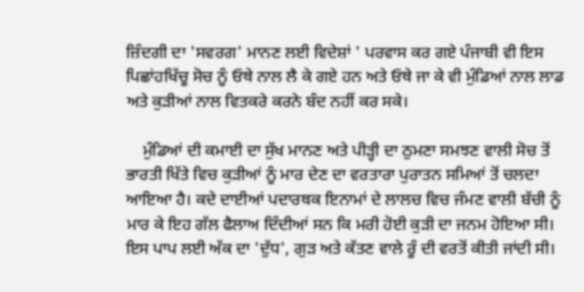ਜ਼ਿੰਦਗੀ ਦਾ 'ਸਵਰਗ' ਮਾਨਣ ਲਈ ਵਿਦੇਸ਼ਾਂ ' ਪਰਵਾਸ ਕਰ ਗਏ ਪੰਜਾਬੀ ਵੀ ਇਸ ਪਿਛਾਂਹਖਿੱਚੂ ਸੋਚ ਨੂੰ ਓਥੇ ਨਾਲ ਲੈ ਕੇ ਗਏ ਹਨ ਅਤੇ ਓਥੇ ਜਾ ਕੇ ਵੀ ਮੁੰਡਿਆਂ ਨਾਲ ਲਾਡ ਅਤੇ ਕੁੜੀਆਂ ਨਾਲ ਵਿਤਕਰੇ ਕਰਨੇ ਬੰਦ ਨਹੀਂ ਕਰ ਸਕੇ।

    ਮੁੰਡਿਆਂ ਦੀ ਕਮਾਈ ਦਾ ਸੁੱਖ ਮਾਨਣ ਅਤੇ ਪੀੜ੍ਹੀ ਦਾ ਠੁਮਣਾ ਸਮਝਣ ਵਾਲੀ ਸੋਚ ਤੋਂ ਭਾਰਤੀ ਖਿੱਤੇ ਵਿਚ ਕੁੜੀਆਂ ਨੂੰ ਮਾਰ ਦੇਣ ਦਾ ਵਰਤਾਰਾ ਪੁਰਾਤਨ ਸਮਿਆਂ ਤੋਂ ਚਲਦਾ ਆਇਆ ਹੈ। ਕਦੇ ਦਾਈਆਂ ਪਦਾਰਥਕ ਇਨਾਮਾਂ ਦੇ ਲਾਲਚ ਵਿਚ ਜੰਮਣ ਵਾਲੀ ਬੱਚੀ ਨੂੰ ਮਾਰ ਕੇ ਇਹ ਗੱਲ ਫੈਲਾਅ ਦਿੰਦੀਆਂ ਸਨ ਕਿ ਮਰੀ ਹੋਈ ਕੁੜੀ ਦਾ ਜਨਮ ਹੋਇਆ ਸੀ। ਇਸ ਪਾਪ ਲਈ ਅੱਕ ਦਾ 'ਦੁੱਧ', ਗੁੜ ਅਤੇ ਕੱਤਣ ਵਾਲੇ ਰੂੰ ਦੀ ਵਰਤੋਂ ਕੀਤੀ ਜਾਂਦੀ ਸੀ।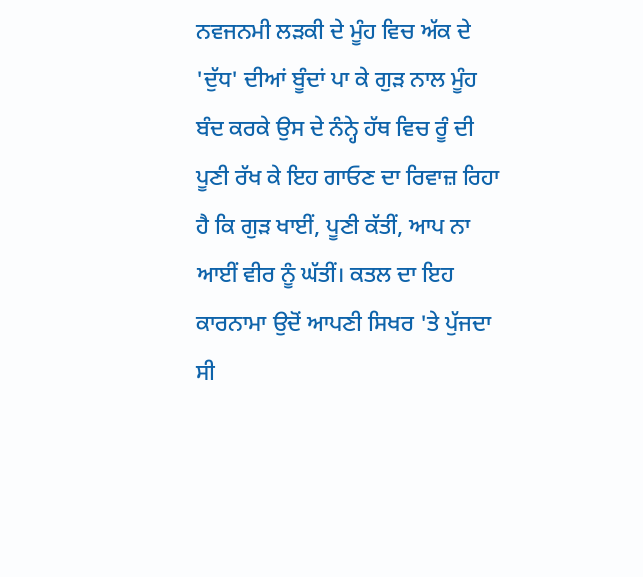ਨਵਜਨਮੀ ਲੜਕੀ ਦੇ ਮੂੰਹ ਵਿਚ ਅੱਕ ਦੇ 'ਦੁੱਧ' ਦੀਆਂ ਬੂੰਦਾਂ ਪਾ ਕੇ ਗੁੜ ਨਾਲ ਮੂੰਹ ਬੰਦ ਕਰਕੇ ਉਸ ਦੇ ਨੰਨ੍ਹੇ ਹੱਥ ਵਿਚ ਰੂੰ ਦੀ ਪੂਣੀ ਰੱਖ ਕੇ ਇਹ ਗਾਓਣ ਦਾ ਰਿਵਾਜ਼ ਰਿਹਾ ਹੈ ਕਿ ਗੁੜ ਖਾਈਂ, ਪੂਣੀ ਕੱਤੀਂ, ਆਪ ਨਾ ਆਈਂ ਵੀਰ ਨੂੰ ਘੱਤੀਂ। ਕਤਲ ਦਾ ਇਹ ਕਾਰਨਾਮਾ ਉਦੋਂ ਆਪਣੀ ਸਿਖਰ 'ਤੇ ਪੁੱਜਦਾ ਸੀ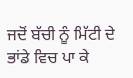ਜਦੋਂ ਬੱਚੀ ਨੂੰ ਮਿੱਟੀ ਦੇ ਭਾਂਡੇ ਵਿਚ ਪਾ ਕੇ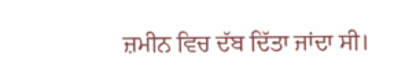ਜ਼ਮੀਨ ਵਿਚ ਦੱਬ ਦਿੱਤਾ ਜਾਂਦਾ ਸੀ।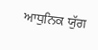ਆਧੁਨਿਕ ਯੁੱਗ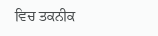ਵਿਚ ਤਕਨੀਕ